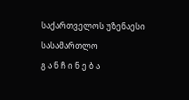საქართველოს უზენაესი სასამართლო
გ ა ნ ჩ ი ნ ე ბ ა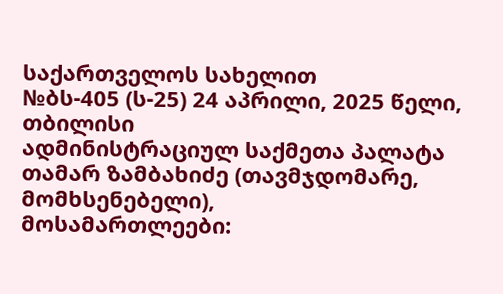საქართველოს სახელით
№ბს-405 (ს-25) 24 აპრილი, 2025 წელი,
თბილისი
ადმინისტრაციულ საქმეთა პალატა
თამარ ზამბახიძე (თავმჯდომარე, მომხსენებელი),
მოსამართლეები: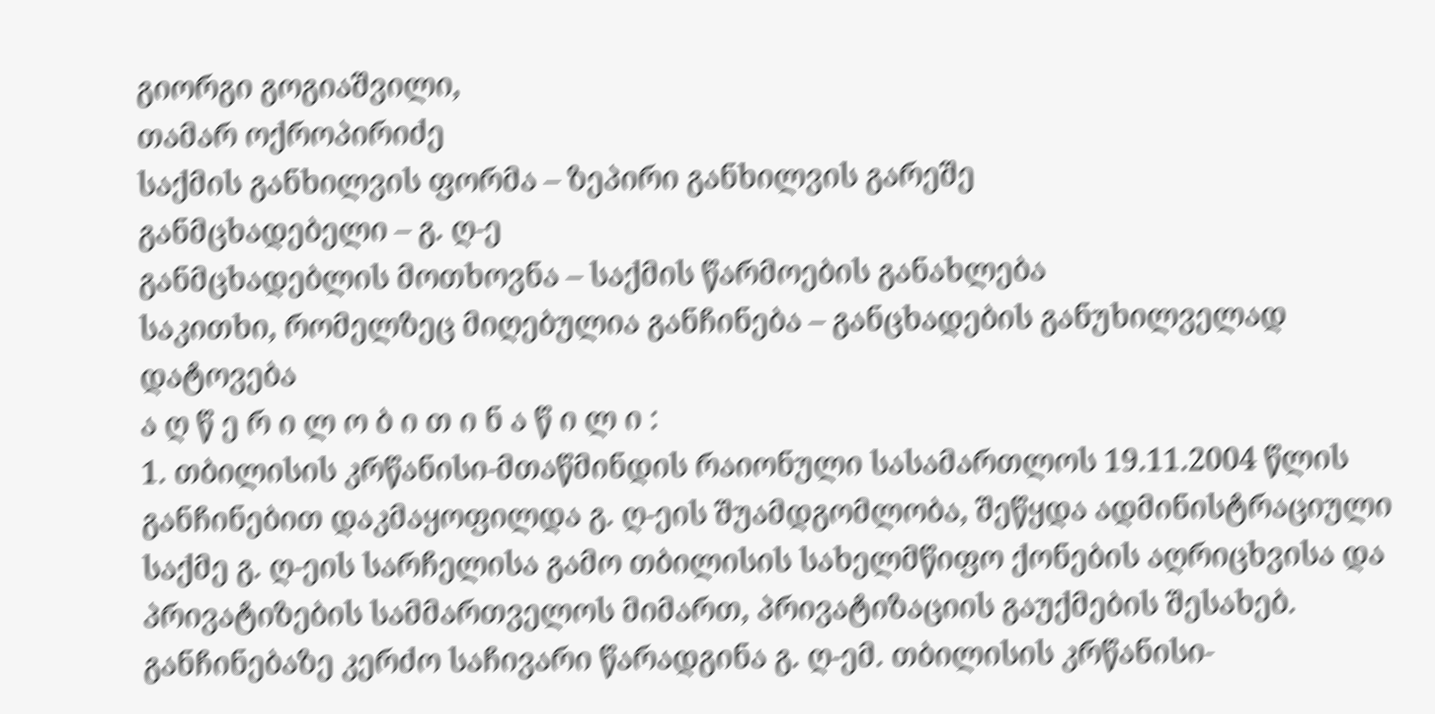გიორგი გოგიაშვილი,
თამარ ოქროპირიძე
საქმის განხილვის ფორმა – ზეპირი განხილვის გარეშე
განმცხადებელი – გ. ღ-ე
განმცხადებლის მოთხოვნა – საქმის წარმოების განახლება
საკითხი, რომელზეც მიღებულია განჩინება – განცხადების განუხილველად დატოვება
ა ღ წ ე რ ი ლ ო ბ ი თ ი ნ ა წ ი ლ ი :
1. თბილისის კრწანისი-მთაწმინდის რაიონული სასამართლოს 19.11.2004 წლის განჩინებით დაკმაყოფილდა გ. ღ-ეის შუამდგომლობა, შეწყდა ადმინისტრაციული საქმე გ. ღ-ეის სარჩელისა გამო თბილისის სახელმწიფო ქონების აღრიცხვისა და პრივატიზების სამმართველოს მიმართ, პრივატიზაციის გაუქმების შესახებ. განჩინებაზე კერძო საჩივარი წარადგინა გ. ღ-ემ. თბილისის კრწანისი-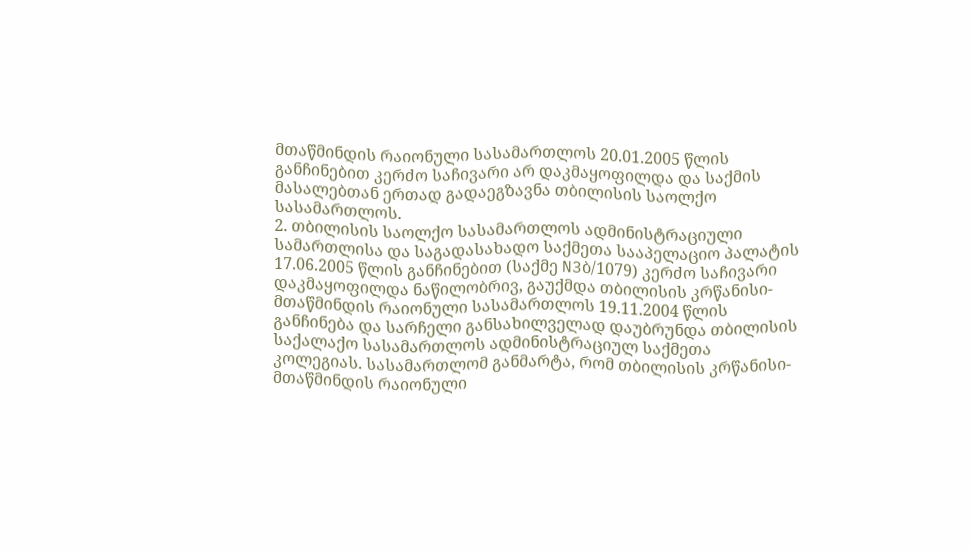მთაწმინდის რაიონული სასამართლოს 20.01.2005 წლის განჩინებით კერძო საჩივარი არ დაკმაყოფილდა და საქმის მასალებთან ერთად გადაეგზავნა თბილისის საოლქო სასამართლოს.
2. თბილისის საოლქო სასამართლოს ადმინისტრაციული სამართლისა და საგადასახადო საქმეთა სააპელაციო პალატის 17.06.2005 წლის განჩინებით (საქმე N3ბ/1079) კერძო საჩივარი დაკმაყოფილდა ნაწილობრივ, გაუქმდა თბილისის კრწანისი-მთაწმინდის რაიონული სასამართლოს 19.11.2004 წლის განჩინება და სარჩელი განსახილველად დაუბრუნდა თბილისის საქალაქო სასამართლოს ადმინისტრაციულ საქმეთა კოლეგიას. სასამართლომ განმარტა, რომ თბილისის კრწანისი-მთაწმინდის რაიონული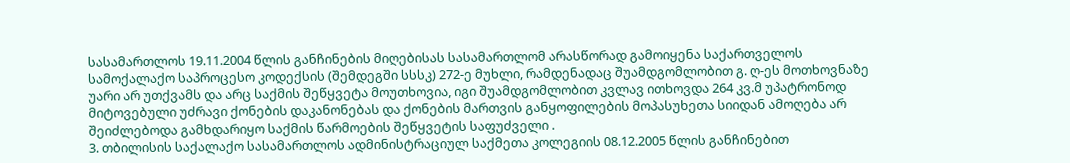სასამართლოს 19.11.2004 წლის განჩინების მიღებისას სასამართლომ არასწორად გამოიყენა საქართველოს სამოქალაქო საპროცესო კოდექსის (შემდეგში სსსკ) 272-ე მუხლი, რამდენადაც შუამდგომლობით გ. ღ-ეს მოთხოვნაზე უარი არ უთქვამს და არც საქმის შეწყვეტა მოუთხოვია, იგი შუამდგომლობით კვლავ ითხოვდა 264 კვ.მ უპატრონოდ მიტოვებული უძრავი ქონების დაკანონებას და ქონების მართვის განყოფილების მოპასუხეთა სიიდან ამოღება არ შეიძლებოდა გამხდარიყო საქმის წარმოების შეწყვეტის საფუძველი .
3. თბილისის საქალაქო სასამართლოს ადმინისტრაციულ საქმეთა კოლეგიის 08.12.2005 წლის განჩინებით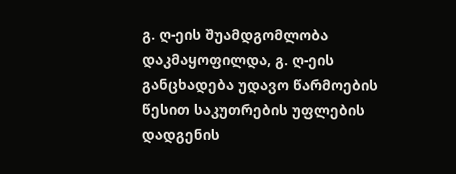გ. ღ-ეის შუამდგომლობა დაკმაყოფილდა, გ. ღ-ეის განცხადება უდავო წარმოების წესით საკუთრების უფლების დადგენის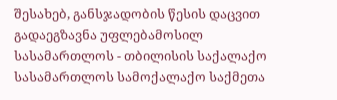შესახებ, განსჯადობის წესის დაცვით გადაეგზავნა უფლებამოსილ სასამართლოს - თბილისის საქალაქო სასამართლოს სამოქალაქო საქმეთა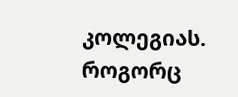კოლეგიას. როგორც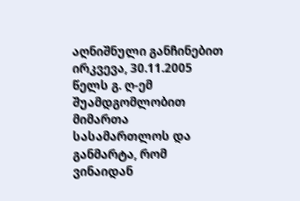აღნიშნული განჩინებით ირკვევა, 30.11.2005 წელს გ. ღ-ემ შუამდგომლობით მიმართა სასამართლოს და განმარტა, რომ ვინაიდან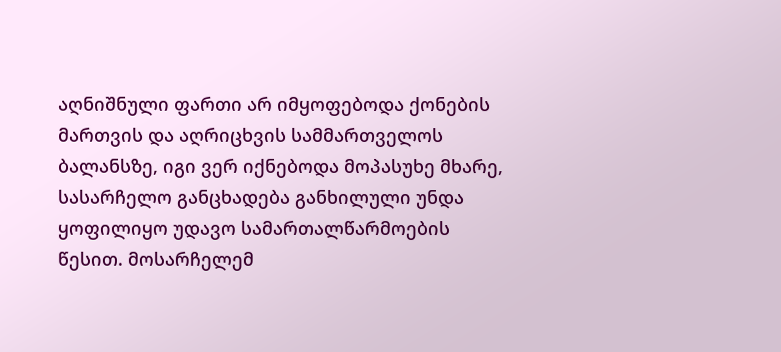აღნიშნული ფართი არ იმყოფებოდა ქონების მართვის და აღრიცხვის სამმართველოს ბალანსზე, იგი ვერ იქნებოდა მოპასუხე მხარე, სასარჩელო განცხადება განხილული უნდა ყოფილიყო უდავო სამართალწარმოების წესით. მოსარჩელემ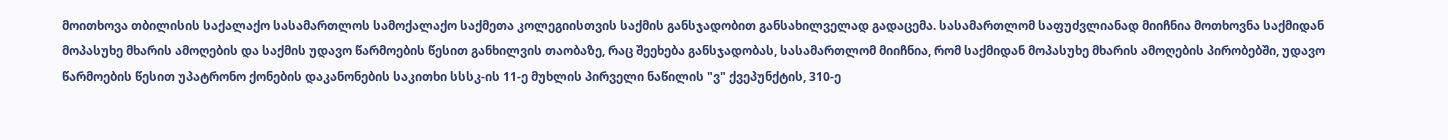მოითხოვა თბილისის საქალაქო სასამართლოს სამოქალაქო საქმეთა კოლეგიისთვის საქმის განსჯადობით განსახილველად გადაცემა. სასამართლომ საფუძვლიანად მიიჩნია მოთხოვნა საქმიდან მოპასუხე მხარის ამოღების და საქმის უდავო წარმოების წესით განხილვის თაობაზე, რაც შეეხება განსჯადობას, სასამართლომ მიიჩნია, რომ საქმიდან მოპასუხე მხარის ამოღების პირობებში, უდავო წარმოების წესით უპატრონო ქონების დაკანონების საკითხი სსსკ-ის 11-ე მუხლის პირველი ნაწილის "ვ" ქვეპუნქტის, 310-ე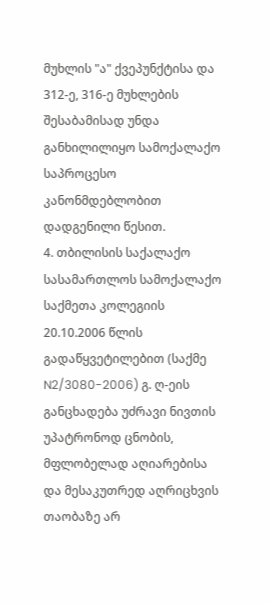მუხლის "ა" ქვეპუნქტისა და 312-ე, 316-ე მუხლების შესაბამისად უნდა განხილილიყო სამოქალაქო საპროცესო კანონმდებლობით დადგენილი წესით.
4. თბილისის საქალაქო სასამართლოს სამოქალაქო საქმეთა კოლეგიის 20.10.2006 წლის გადაწყვეტილებით (საქმე N2/3080-2006) გ. ღ-ეის განცხადება უძრავი ნივთის უპატრონოდ ცნობის, მფლობელად აღიარებისა და მესაკუთრედ აღრიცხვის თაობაზე არ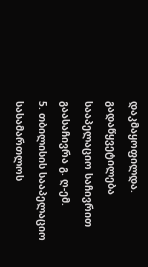დაკმაყოფილდა. გადაწყვეტილება სააპელაციო საჩივრით გაასაჩივრა გ. ღ-ემ.
5. თბილისის სააპელაციო სასამართლოს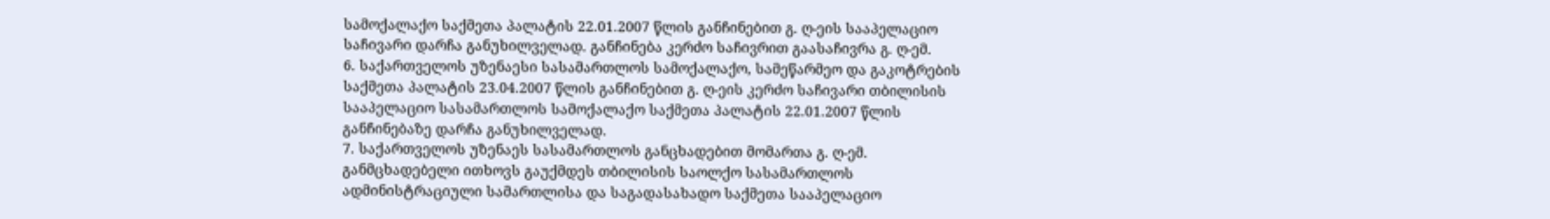სამოქალაქო საქმეთა პალატის 22.01.2007 წლის განჩინებით გ. ღ-ეის სააპელაციო საჩივარი დარჩა განუხილველად. განჩინება კერძო საჩივრით გაასაჩივრა გ. ღ-ემ.
6. საქართველოს უზენაესი სასამართლოს სამოქალაქო, სამეწარმეო და გაკოტრების საქმეთა პალატის 23.04.2007 წლის განჩინებით გ. ღ-ეის კერძო საჩივარი თბილისის სააპელაციო სასამართლოს სამოქალაქო საქმეთა პალატის 22.01.2007 წლის განჩინებაზე დარჩა განუხილველად.
7. საქართველოს უზენაეს სასამართლოს განცხადებით მომართა გ. ღ-ემ. განმცხადებელი ითხოვს გაუქმდეს თბილისის საოლქო სასამართლოს ადმინისტრაციული სამართლისა და საგადასახადო საქმეთა სააპელაციო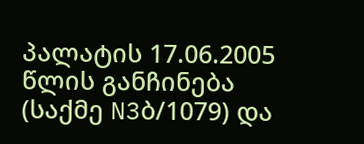პალატის 17.06.2005 წლის განჩინება (საქმე N3ბ/1079) და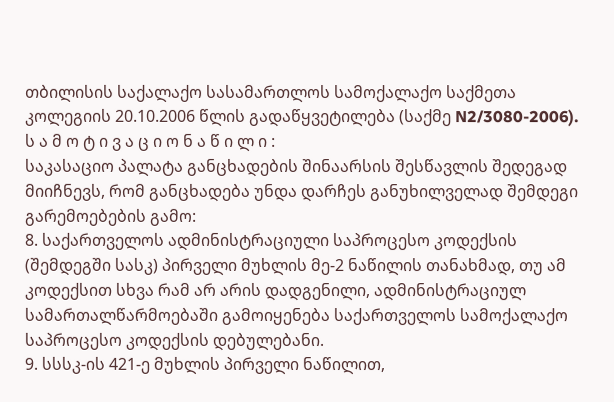თბილისის საქალაქო სასამართლოს სამოქალაქო საქმეთა კოლეგიის 20.10.2006 წლის გადაწყვეტილება (საქმე N2/3080-2006).
ს ა მ ო ტ ი ვ ა ც ი ო ნ ა წ ი ლ ი :
საკასაციო პალატა განცხადების შინაარსის შესწავლის შედეგად მიიჩნევს, რომ განცხადება უნდა დარჩეს განუხილველად შემდეგი გარემოებების გამო:
8. საქართველოს ადმინისტრაციული საპროცესო კოდექსის (შემდეგში სასკ) პირველი მუხლის მე-2 ნაწილის თანახმად, თუ ამ კოდექსით სხვა რამ არ არის დადგენილი, ადმინისტრაციულ სამართალწარმოებაში გამოიყენება საქართველოს სამოქალაქო საპროცესო კოდექსის დებულებანი.
9. სსსკ-ის 421-ე მუხლის პირველი ნაწილით,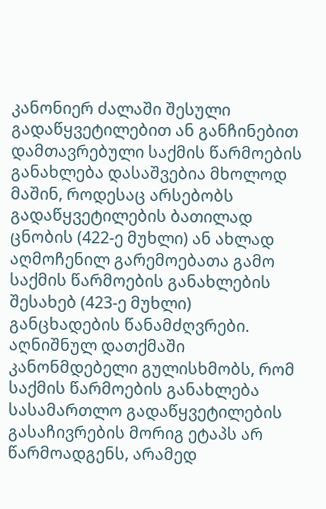კანონიერ ძალაში შესული გადაწყვეტილებით ან განჩინებით დამთავრებული საქმის წარმოების განახლება დასაშვებია მხოლოდ მაშინ, როდესაც არსებობს გადაწყვეტილების ბათილად ცნობის (422-ე მუხლი) ან ახლად აღმოჩენილ გარემოებათა გამო საქმის წარმოების განახლების შესახებ (423-ე მუხლი) განცხადების წანამძღვრები. აღნიშნულ დათქმაში კანონმდებელი გულისხმობს, რომ საქმის წარმოების განახლება სასამართლო გადაწყვეტილების გასაჩივრების მორიგ ეტაპს არ წარმოადგენს, არამედ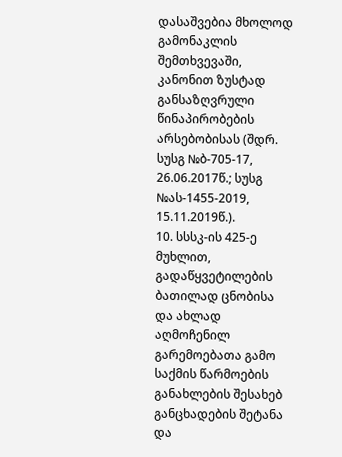დასაშვებია მხოლოდ გამონაკლის შემთხვევაში, კანონით ზუსტად განსაზღვრული წინაპირობების არსებობისას (შდრ. სუსგ №ბ-705-17, 26.06.2017წ.; სუსგ №ას-1455-2019, 15.11.2019წ.).
10. სსსკ-ის 425-ე მუხლით, გადაწყვეტილების ბათილად ცნობისა და ახლად აღმოჩენილ გარემოებათა გამო საქმის წარმოების განახლების შესახებ განცხადების შეტანა და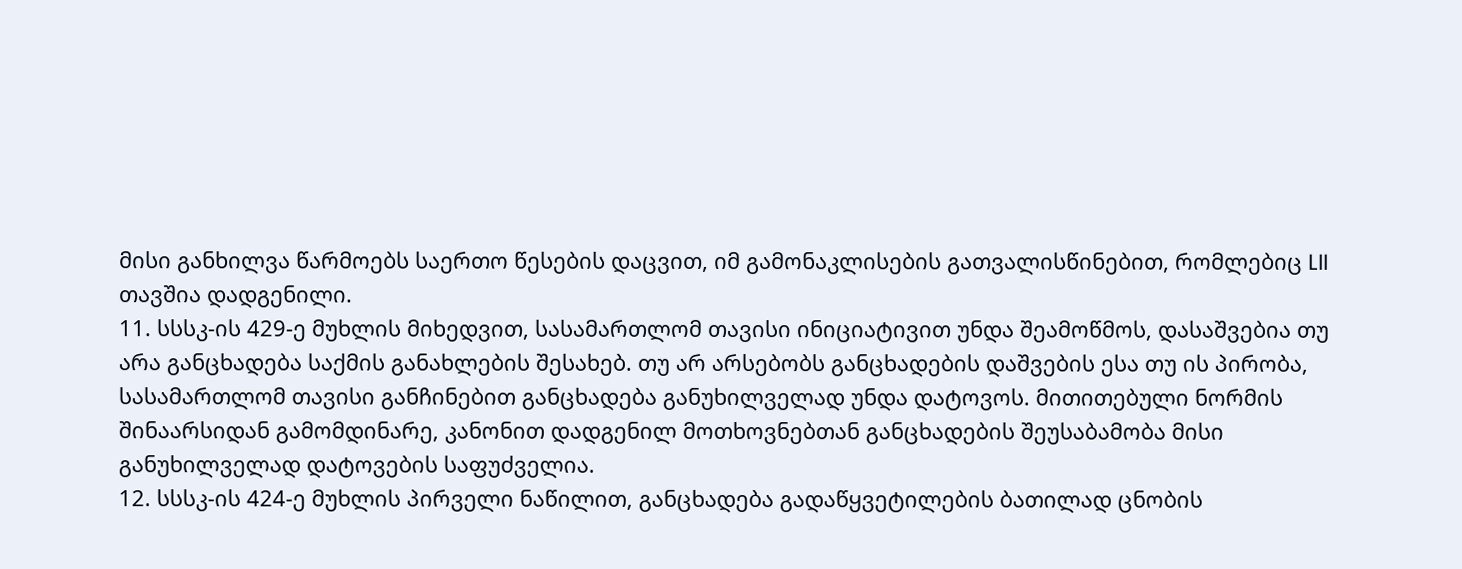მისი განხილვა წარმოებს საერთო წესების დაცვით, იმ გამონაკლისების გათვალისწინებით, რომლებიც LII თავშია დადგენილი.
11. სსსკ-ის 429-ე მუხლის მიხედვით, სასამართლომ თავისი ინიციატივით უნდა შეამოწმოს, დასაშვებია თუ არა განცხადება საქმის განახლების შესახებ. თუ არ არსებობს განცხადების დაშვების ესა თუ ის პირობა, სასამართლომ თავისი განჩინებით განცხადება განუხილველად უნდა დატოვოს. მითითებული ნორმის შინაარსიდან გამომდინარე, კანონით დადგენილ მოთხოვნებთან განცხადების შეუსაბამობა მისი განუხილველად დატოვების საფუძველია.
12. სსსკ-ის 424-ე მუხლის პირველი ნაწილით, განცხადება გადაწყვეტილების ბათილად ცნობის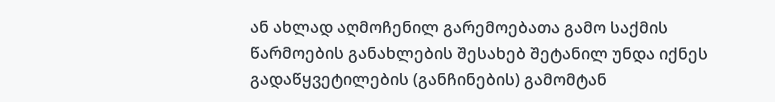ან ახლად აღმოჩენილ გარემოებათა გამო საქმის წარმოების განახლების შესახებ შეტანილ უნდა იქნეს გადაწყვეტილების (განჩინების) გამომტან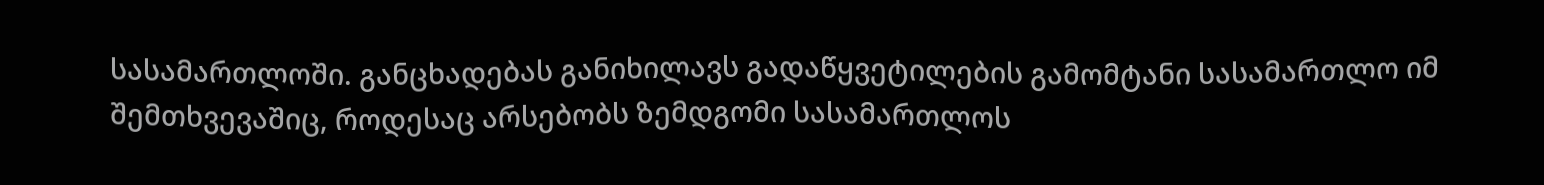სასამართლოში. განცხადებას განიხილავს გადაწყვეტილების გამომტანი სასამართლო იმ შემთხვევაშიც, როდესაც არსებობს ზემდგომი სასამართლოს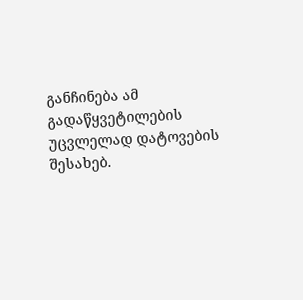განჩინება ამ გადაწყვეტილების უცვლელად დატოვების შესახებ.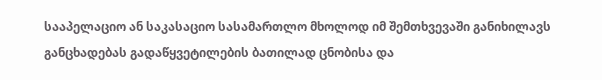სააპელაციო ან საკასაციო სასამართლო მხოლოდ იმ შემთხვევაში განიხილავს განცხადებას გადაწყვეტილების ბათილად ცნობისა და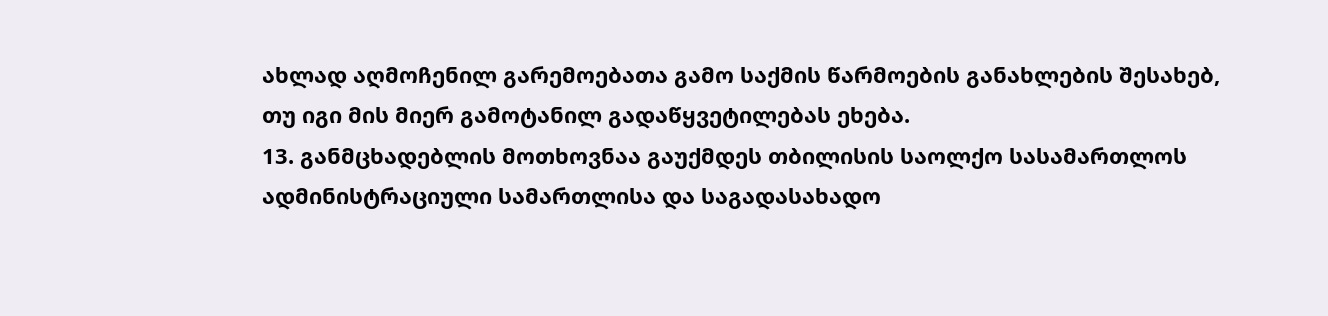ახლად აღმოჩენილ გარემოებათა გამო საქმის წარმოების განახლების შესახებ, თუ იგი მის მიერ გამოტანილ გადაწყვეტილებას ეხება.
13. განმცხადებლის მოთხოვნაა გაუქმდეს თბილისის საოლქო სასამართლოს ადმინისტრაციული სამართლისა და საგადასახადო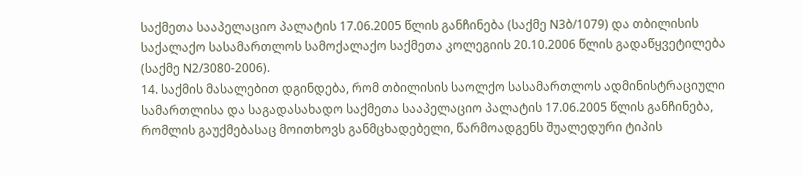საქმეთა სააპელაციო პალატის 17.06.2005 წლის განჩინება (საქმე N3ბ/1079) და თბილისის საქალაქო სასამართლოს სამოქალაქო საქმეთა კოლეგიის 20.10.2006 წლის გადაწყვეტილება (საქმე N2/3080-2006).
14. საქმის მასალებით დგინდება, რომ თბილისის საოლქო სასამართლოს ადმინისტრაციული სამართლისა და საგადასახადო საქმეთა სააპელაციო პალატის 17.06.2005 წლის განჩინება, რომლის გაუქმებასაც მოითხოვს განმცხადებელი, წარმოადგენს შუალედური ტიპის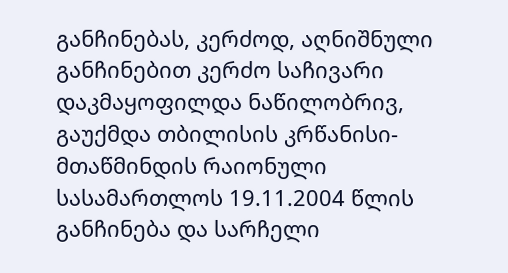განჩინებას, კერძოდ, აღნიშნული განჩინებით კერძო საჩივარი დაკმაყოფილდა ნაწილობრივ, გაუქმდა თბილისის კრწანისი-მთაწმინდის რაიონული სასამართლოს 19.11.2004 წლის განჩინება და სარჩელი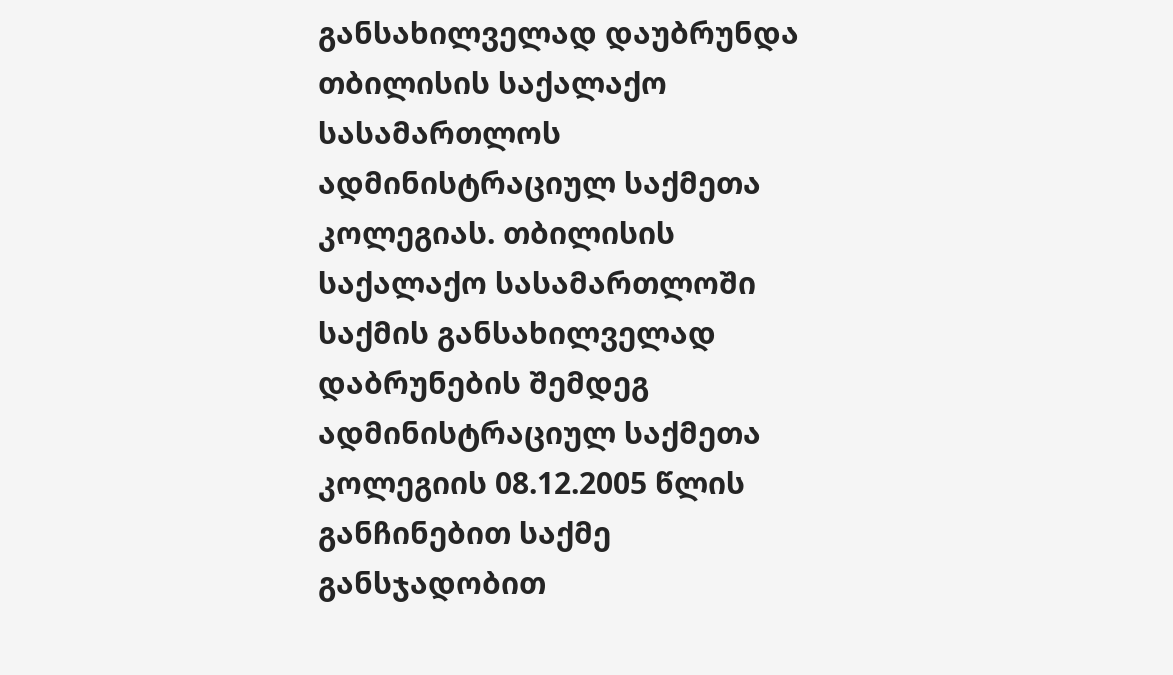განსახილველად დაუბრუნდა თბილისის საქალაქო სასამართლოს ადმინისტრაციულ საქმეთა კოლეგიას. თბილისის საქალაქო სასამართლოში საქმის განსახილველად დაბრუნების შემდეგ ადმინისტრაციულ საქმეთა კოლეგიის 08.12.2005 წლის განჩინებით საქმე განსჯადობით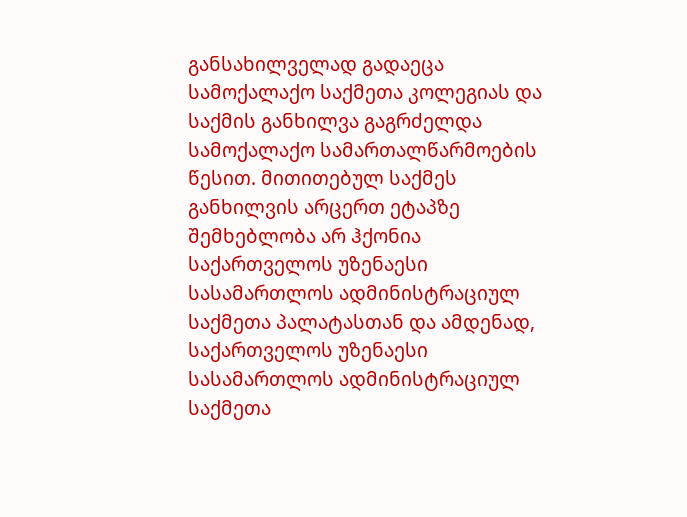განსახილველად გადაეცა სამოქალაქო საქმეთა კოლეგიას და საქმის განხილვა გაგრძელდა სამოქალაქო სამართალწარმოების წესით. მითითებულ საქმეს განხილვის არცერთ ეტაპზე შემხებლობა არ ჰქონია საქართველოს უზენაესი სასამართლოს ადმინისტრაციულ საქმეთა პალატასთან და ამდენად, საქართველოს უზენაესი სასამართლოს ადმინისტრაციულ საქმეთა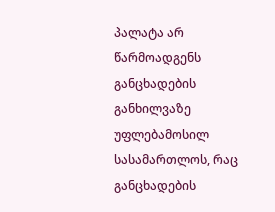პალატა არ წარმოადგენს განცხადების განხილვაზე უფლებამოსილ სასამართლოს, რაც განცხადების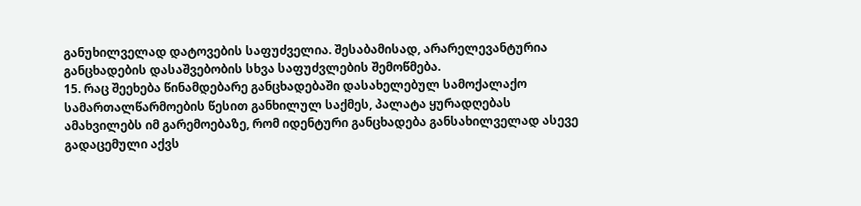განუხილველად დატოვების საფუძველია. შესაბამისად, არარელევანტურია განცხადების დასაშვებობის სხვა საფუძვლების შემოწმება.
15. რაც შეეხება წინამდებარე განცხადებაში დასახელებულ სამოქალაქო სამართალწარმოების წესით განხილულ საქმეს, პალატა ყურადღებას ამახვილებს იმ გარემოებაზე, რომ იდენტური განცხადება განსახილველად ასევე გადაცემული აქვს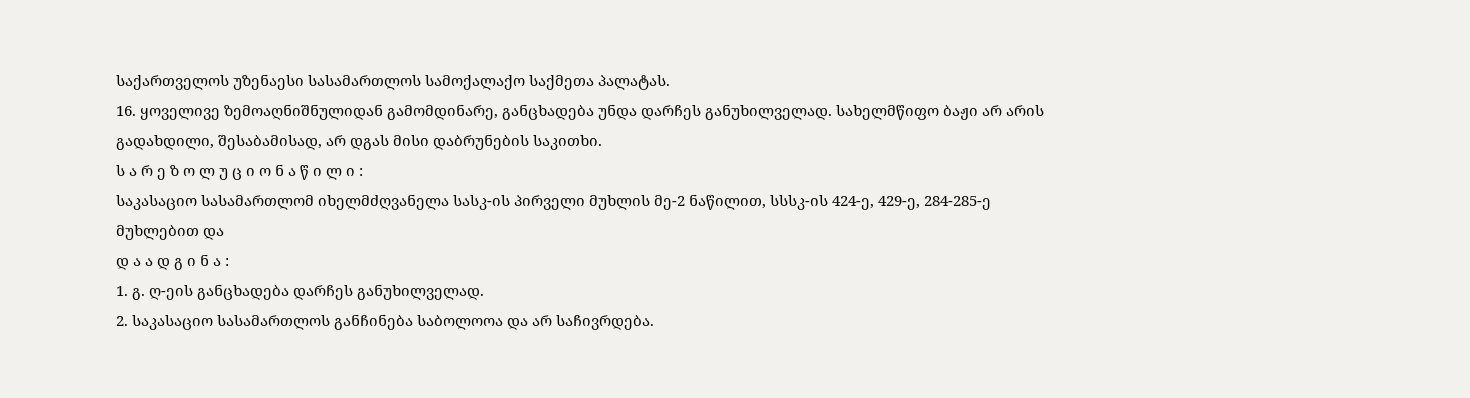საქართველოს უზენაესი სასამართლოს სამოქალაქო საქმეთა პალატას.
16. ყოველივე ზემოაღნიშნულიდან გამომდინარე, განცხადება უნდა დარჩეს განუხილველად. სახელმწიფო ბაჟი არ არის გადახდილი, შესაბამისად, არ დგას მისი დაბრუნების საკითხი.
ს ა რ ე ზ ო ლ უ ც ი ო ნ ა წ ი ლ ი :
საკასაციო სასამართლომ იხელმძღვანელა სასკ-ის პირველი მუხლის მე-2 ნაწილით, სსსკ-ის 424-ე, 429-ე, 284-285-ე მუხლებით და
დ ა ა დ გ ი ნ ა :
1. გ. ღ-ეის განცხადება დარჩეს განუხილველად.
2. საკასაციო სასამართლოს განჩინება საბოლოოა და არ საჩივრდება.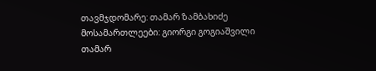თავმჯდომარე: თამარ ზამბახიძე
მოსამართლეები: გიორგი გოგიაშვილი
თამარ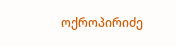ოქროპირიძე